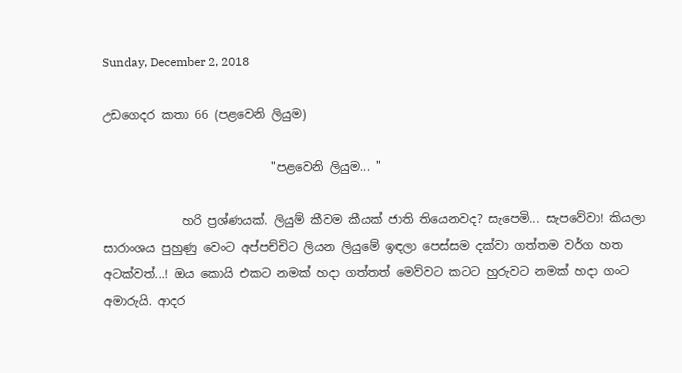Sunday, December 2, 2018

උඩගෙදර කතා 66 (පළවෙනි ලියුම)

                            "පළවෙනි ලියුම... "

             හරි ප්‍රශ්ණයක්. ලියුම් කීවම කීයක් ජාති තියෙනවද? සැපෙමි... සැපවේවා! කියලා සාරාංශය පුහුණු වෙංට අප්පච්චිට ලියන ලියුමේ ඉඳලා පෙස්සම දක්වා ගත්තම වර්ග හත අටක්වත්...! ඔය කොයි එකට නමක් හදා ගත්තත් මෙව්වට කටට හුරුවට නමක් හදා ගංට අමාරුයි. ආදර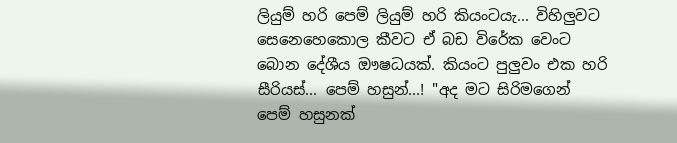ලියුම් හරි පෙම් ලියුම් හරි කියංටයැ... විහිලුවට සෙනෙහෙකොල කීවට ඒ බඩ විරේක වෙංට බොන දේශීය ඖෂධයක්. කියංට පුලුවං එක හරි සීරියස්... පෙම් හසුන්...! "අද මට සිරිමගෙන් පෙම් හසුනක්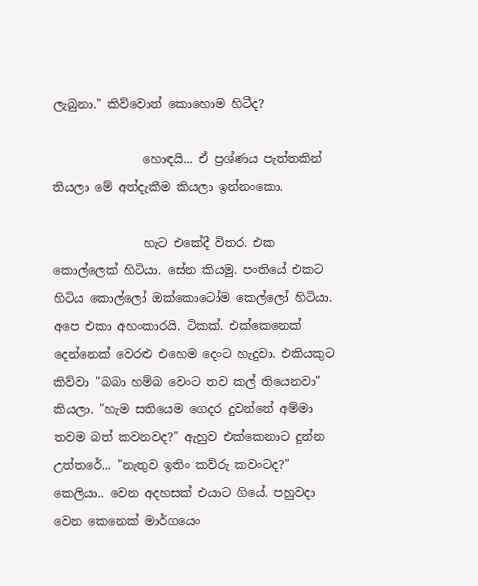ලැබුනා." කිව්වොත් කොහොම හිටීද?

               හොඳයි... ඒ ප්‍රශ්ණය පැත්තකින් තියලා මේ අත්දැකීම කියලා ඉන්නංකො.

               හැට එකේදී විතර. එක කොල්ලෙක් හිටියා. සේන කියමු. පංතියේ එකට හිටිය කොල්ලෝ ඔක්කොටෝම කෙල්ලෝ හිටියා. අපෙ එකා අහංකාරයි. ටිකක්. එක්කෙනෙක් දෙන්නෙක් වෙරළු එහෙම දෙංට හැදුවා. එකියකුට කිව්වා "බබා හම්බ වෙංට තව කල් තියෙනවා" කියලා. "හැම සතියෙම ගෙදර දුවන්නේ අම්මා තවම බත් කවනවද?" ඇහුව එක්කෙනාට දුන්න උත්තරේ... "නැතුව ඉතිං කව්රු කවංටද?" කෙලියා.. වෙන අදහසක් එයාට ගියේ. පහුවදා වෙන කෙනෙක් මාර්ගයෙං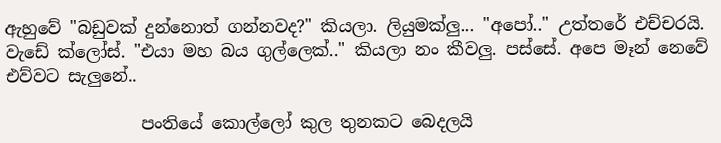ඇහුවේ "බඩුවක් දුන්නොත් ගන්නවද?" කියලා. ලියුමක්ලු... "අපෝ.." උත්තරේ එච්චරයි. වැඩේ ක්ලෝස්. "එයා මහ බය ගුල්ලෙක්.." කියලා නං කීවලු. පස්සේ. අපෙ මෑන් නෙවේ එව්වට සැලුනේ..

                පංතියේ කොල්ලෝ කුල තුනකට බෙදලයි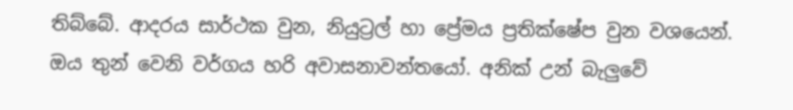තිබ්බේ. ආදරය සාර්ථක වුන, නියුට්‍රල් හා ප්‍රේමය ප්‍රතික්ෂේප වුන වශයෙන්. ඔය තුන් වෙනි වර්ගය හරි අවාසනාවන්තයෝ. අනික් උන් බැලුවේ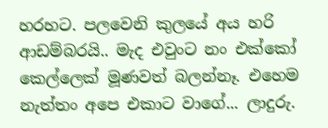හරහට. පලවෙනි කුලයේ අය හරි ආඩම්බරයි.. මැද එවුංට නං එක්කෝ කෙල්ලෙක් මූණවත් බලන්නෑ. එහෙම නැත්තං අපෙ එකාට වාගේ... ලාදුරු.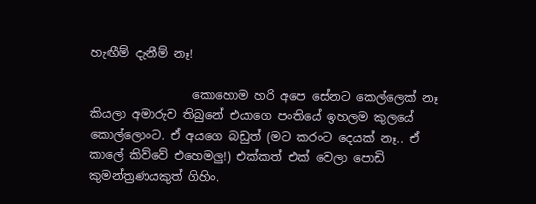හැඟීම් දැනීම් නෑ!

                 කොහොම හරි අපෙ සේනට කෙල්ලෙක් නෑ කියලා අමාරුව තිබුනේ එයාගෙ පංතියේ ඉහලම කුලයේ කොල්ලොංට. ඒ අයගෙ බඩුත් (මට කරංට දෙයක් නෑ.. ඒ කාලේ කිව්වේ එහෙමලු!) එක්කත් එක් වෙලා පොඩි කුමන්ත්‍රණයකුත් ගිහිං.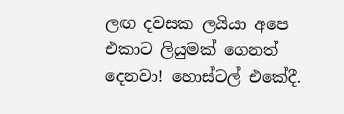ලඟ දවසක ලයියා අපෙ එකාට ලියුමක් ගෙනත් දෙනවා! හොස්ටල් එකේදී.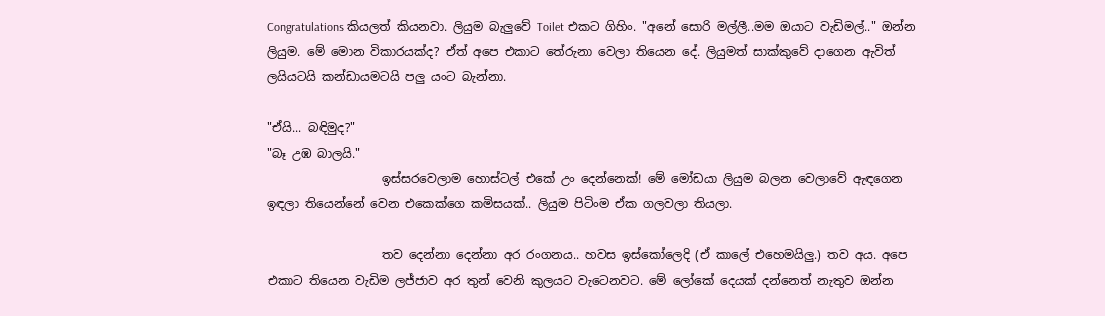Congratulations කියලත් කියනවා. ලියුම බැලුවේ Toilet එකට ගිහිං. "අනේ සොරි මල්ලී..මම ඔයාට වැඩිමල්.." ඔන්න ලියුම. මේ මොන විකාරයක්ද? ඒත් අපෙ එකාට තේරුනා වෙලා තියෙන දේ. ලියුමත් සාක්කුවේ දාගෙන ඇවිත් ලයියටයි කන්ඩායමටයි පලු යංට බැන්නා.

"ඒයි... බඳිමුද?"
"බෑ උඹ බාලයි."
                   ඉස්සරවෙලාම හොස්ටල් එකේ උං දෙන්නෙක්! මේ මෝඩයා ලියුම බලන වෙලාවේ ඇඳගෙන ඉඳලා තියෙන්නේ වෙන එකෙක්ගෙ කමිසයක්.. ලියුම පිටිංම ඒක ගලවලා තියලා.

                   තව දෙන්නා දෙන්නා අර රංගනය.. හවස ඉස්කෝලෙදි (ඒ කාලේ එහෙමයිලු.) තව අය. අපෙ එකාට තියෙන වැඩිම ලජ්ජාව අර තුන් වෙනි කුලයට වැටෙනවට. මේ ලෝකේ දෙයක් දන්නෙත් නැතුව ඔන්න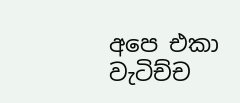අපෙ එකා වැටිච්ච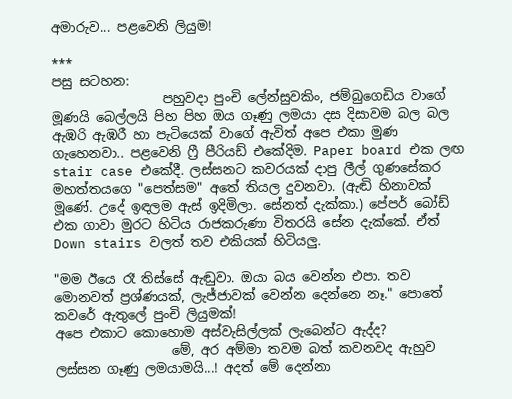අමාරුව... පළවෙනි ලියුම!

***
පසු සටහන:
                 පහුවදා පුංචි ලේන්සුවකිං, ජම්බුගෙඩිය වාගේ මූණයි බෙල්ලයි පිහ පිහ ඔය ගෑණු ලමයා දස දිසාවම බල බල ඇඹරි ඇඹරී හා පැටියෙක් වාගේ ඇවිත් අපෙ එකා මුණ ගැහෙනවා.. පළවෙනි ෆ්‍රී පීරියඩ් එකේදිම. Paper board එක ලඟ stair case එකේදී. ලස්සනට කවරයක් දාපු ලීල් ගුණසේකර මහත්තයගෙ "පෙත්සම" අතේ තියල දුවනවා. (ඇඬි හිනාවක් මූණේ. උදේ ඉඳලම ඇස් ඉදිමිලා. සේනත් දැක්කා.) පේපර් බෝඩ් එක ගාවා මුරට හිටිය රාජකරුණා විතරයි සේන දැක්කේ. ඒත් Down stairs වලත් තව එකියක් හිටියලු.

"මම ඊයෙ රෑ තිස්සේ ඇඬුවා. ඔයා බය වෙන්න එපා. තව මොනවත් ප්‍රශ්ණයක්, ලැජ්ජාවක් වෙන්න දෙන්නෙ නෑ." පොතේ කවරේ ඇතුලේ පුංචි ලියුමක්!
අපෙ එකාට කොහොම අස්වැසිල්ලක් ලැබෙන්ට ඇද්ද?
                  මේ, අර අම්මා තවම බත් කවනවද ඇහුව ලස්සන ගෑණු ලමයාමයි...! අදත් මේ දෙන්නා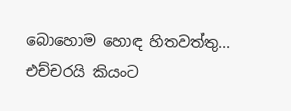බොහොම හොඳ හිතවත්තු... එච්චරයි කියංට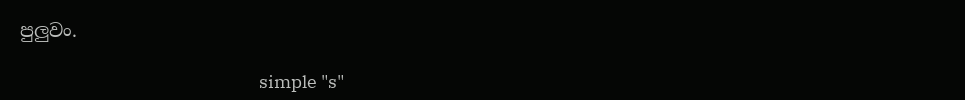පුලුවං.

                                                            simple "s"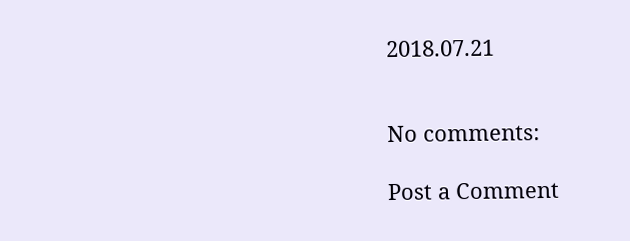2018.07.21


No comments:

Post a Comment